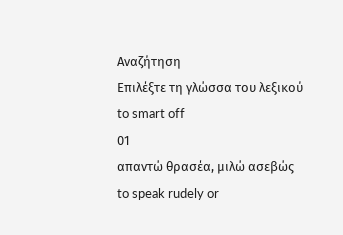Αναζήτηση
Επιλέξτε τη γλώσσα του λεξικού
to smart off
01
απαντώ θρασέα, μιλώ ασεβώς
to speak rudely or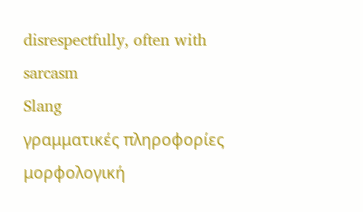disrespectfully, often with sarcasm
Slang
γραμματικές πληροφορίες
μορφολογική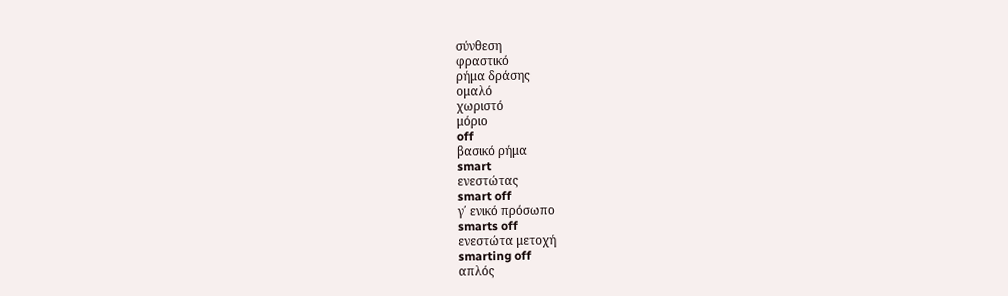σύνθεση
φραστικό
ρήμα δράσης
ομαλό
χωριστό
μόριο
off
βασικό ρήμα
smart
ενεστώτας
smart off
γ΄ ενικό πρόσωπο
smarts off
ενεστώτα μετοχή
smarting off
απλός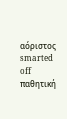αόριστος
smarted off
παθητική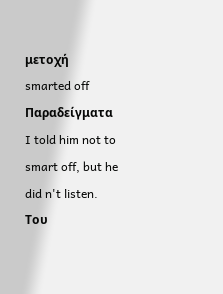μετοχή
smarted off
Παραδείγματα
I told him not to smart off, but he did n't listen.
Του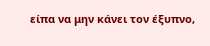είπα να μην κάνει τον έξυπνο,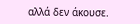αλλά δεν άκουσε.